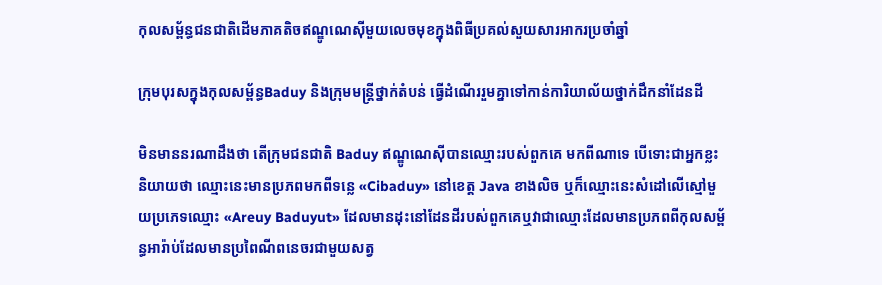កុលសម្ព័ន្ធជនជាតិដើមភាគតិចឥណ្ឌូណេស៊ីមួយលេចមុខក្នុងពិធីប្រគល់សួយសារអាករប្រចាំឆ្នាំ

ក្រុមបុរសក្នុងកុលសម្ព័ន្ធBaduy និងក្រុមមន្រ្តីថ្នាក់តំបន់ ធ្វើដំណើររួមគ្នាទៅកាន់ការិយាល័យថ្នាក់ដឹកនាំដែនដី

មិនមាននរណាដឹងថា តើក្រុមជនជាតិ Baduy ឥណ្ឌូណេស៊ីបានឈ្មោះរបស់ពួកគេ មកពីណាទេ បើទោះជាអ្នកខ្លះនិយាយថា ឈ្មោះនេះមានប្រភពមកពីទន្លេ «Cibaduy» នៅខេត្ត Java ខាងលិច ឬក៏ឈ្មោះនេះសំដៅលើស្មៅមួយប្រភេទឈ្មោះ ‍«Areuy Baduyut» ដែលមានដុះនៅដែនដីរបស់ពួកគេឬវាជាឈ្មោះដែលមានប្រភពពីកុលសម្ព័ន្ធអារ៉ាប់ដែលមានប្រពៃណីពនេចរជាមួយសត្វ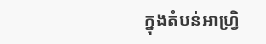ក្នុងតំបន់អាហ្រ្វិ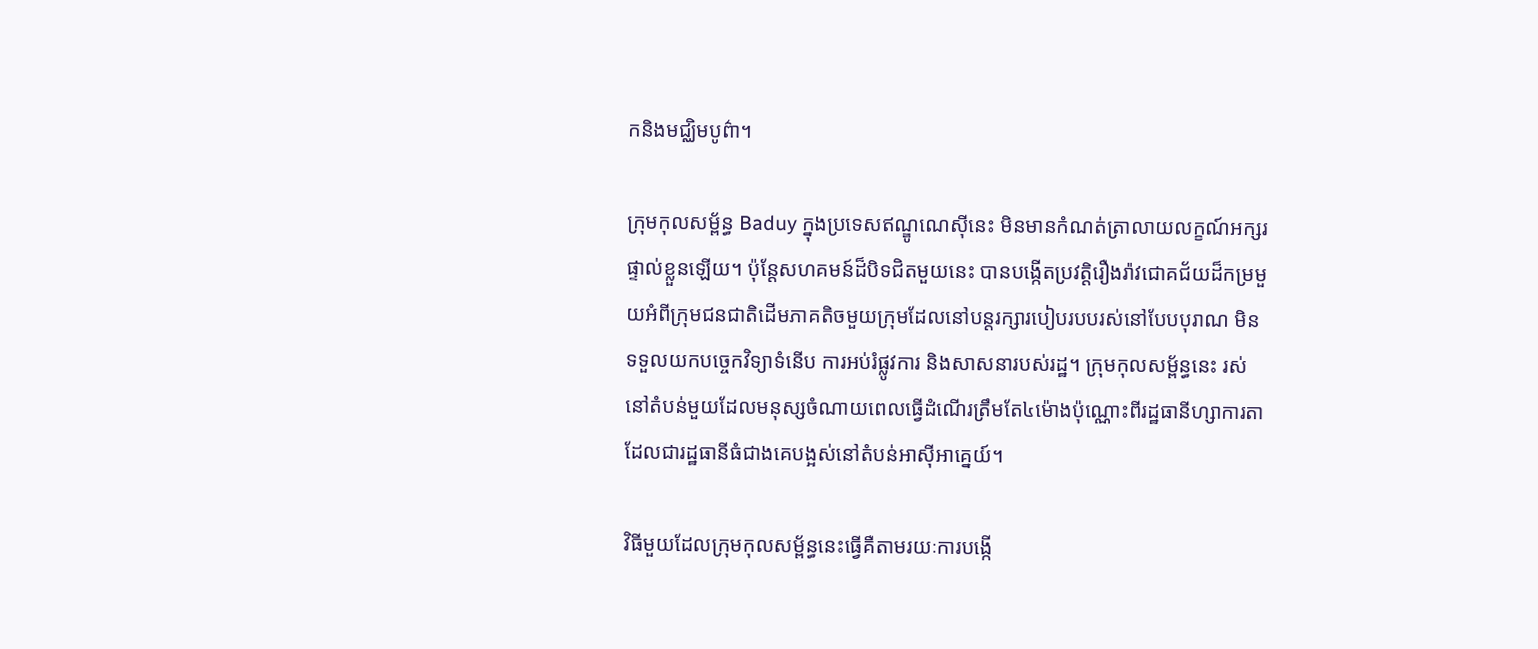កនិងមជ្ឈិមបូព៌ា។

ក្រុមកុលសម្ព័ន្ធ Baduy ក្នុងប្រទេសឥណ្ឌូណេស៊ីនេះ មិនមានកំណត់ត្រាលាយលក្ខណ៍អក្សរផ្ទាល់ខ្លួនឡើយ។ ប៉ុន្តែសហគមន៍ដ៏បិទជិតមួយនេះ បានបង្កើតប្រវត្តិរឿងរ៉ាវជោគជ័យដ៏កម្រមួយអំពីក្រុមជនជាតិដើមភាគតិចមួយក្រុមដែលនៅបន្តរក្សារបៀបរបបរស់នៅបែបបុរាណ មិនទទួលយកបច្ចេកវិទ្យាទំនើប ការអប់រំផ្លូវការ និងសាសនារបស់រដ្ឋ។ ក្រុមកុលសម្ព័ន្ធនេះ រស់នៅតំបន់មួយដែលមនុស្សចំណាយពេលធ្វើដំណើរត្រឹមតែ៤ម៉ោងប៉ុណ្ណោះពីរដ្ឋធានីហ្សាការតា ដែលជារដ្ឋធានីធំជាងគេបង្អស់នៅតំបន់អាស៊ីអាគ្នេយ៍។

វិធីមួយដែលក្រុមកុលសម្ព័ន្ធនេះធ្វើគឺតាមរយៈការបង្កើ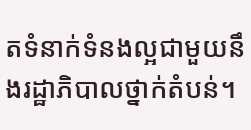តទំនាក់ទំនងល្អជាមួយនឹងរដ្ឋាភិបាលថ្នាក់តំបន់។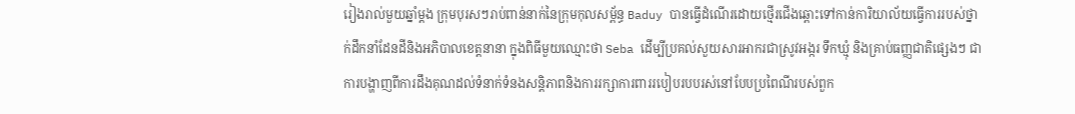រៀងរាល់មួយឆ្នាំម្តង ក្រុមបុរសៗរាប់ពាន់នាក់នៃក្រុមកុលសម្ព័ន្ធ Baduy បានធ្វើដំណើរដោយថ្មើរជើងឆ្ពោះទៅកាន់ការិយាល័យធ្វើការរបស់ថ្នាក់ដឹកនាំដែនដីនិងអភិបាលខេត្តនានា ក្នុងពិធីមួយឈ្មោះថា Seba ដើម្បីប្រគល់សួយសារអាករជាស្រូវអង្ករ ទឹកឃ្មុំ និងគ្រាប់ធញ្ញជាតិផ្សេងៗ ជាការបង្ហាញពីការដឹងគុណដល់ទំនាក់ទំនងសន្តិភាពនិងការរក្សាការពាររបៀបរបបរស់នៅបែបប្រពៃណីរបស់ពួក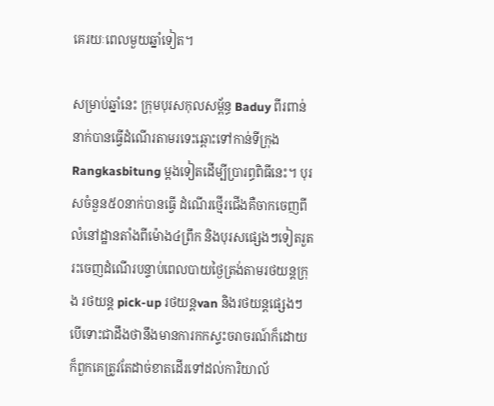គេរយៈពេលមួយឆ្នាំទៀត។

សម្រាប់ឆ្នាំនេះ ក្រុមបុរសកុលសម្ព័ន្ធ Baduy ពីរពាន់នាក់បានធ្វើដំណើរតាមរទេះឆ្ពោះទៅកាន់ទីក្រុង Rangkasbitung ម្តងទៀតដើម្បីប្រារព្ធពិធីនេះ។ បុរសចំនួន៥០នាក់បានធ្វើ ដំណើរថ្មើរជើងគឺចាកចេញពីលំនៅដ្ឋានតាំងពីម៉ោង៤ព្រឹក និងបុរសផ្សេងៗទៀតរួតរះចេញដំណើរបន្ទាប់ពេលបាយថ្ងៃត្រង់តាមរថយន្តក្រុង រថយន្ត pick-up រថយន្តvan និងរថយន្តផ្សេងៗ បើទោះជាដឹងថានឹងមានការកកស្ទះចរាចរណ៍ក៏ដោយ ក៏ពួកគេត្រូវតែដាច់ខាតដើរទៅដល់ការិយាល័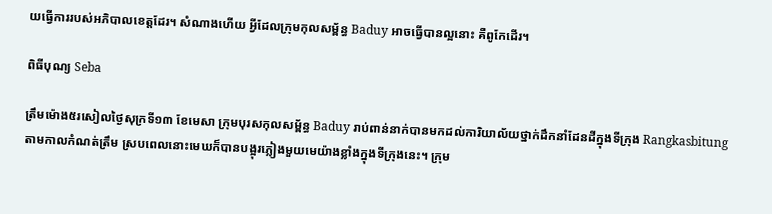យធ្វើការរបស់អភិបាលខេត្តដែរ។ សំណាងហើយ អ្វីដែលក្រុមកុលសម្ព័ន្ធ Baduy អាចធ្វើបានល្អនោះ គឺពូកែដើរ។

ពិធីបុណ្យ Seba

ត្រឹមម៉ោង៥រសៀលថ្ងៃសុក្រទី១៣ ខែមេសា ក្រុមបុរសកុលសម្ព័ន្ធ Baduy រាប់ពាន់នាក់បានមកដល់ការិយាល័យថ្នាក់ដឹកនាំដែនដីក្នុងទីក្រុង Rangkasbitung តាមកាលកំណត់ត្រឹម ស្របពេលនោះមេឃក៏បានបង្អុរភ្លៀងមួយមេយ៉ាងខ្លាំងក្នុងទីក្រុងនេះ។ ក្រុម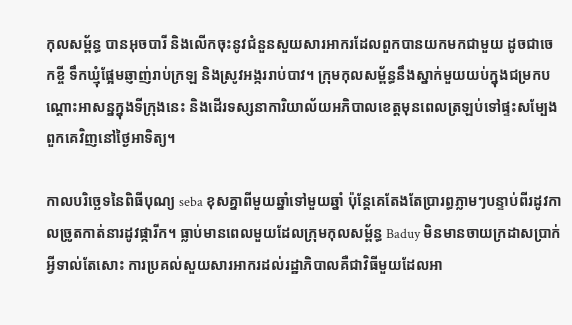កុលសម្ព័ន្ធ បានអុចបារី និងលើកចុះនូវជំនួនសួយសារអាករដែលពួកបានយកមកជាមួយ ដូចជាចេកខ្ចី ទឹកឃ្មុំផ្អែមឆ្ញាញ់រាប់ក្រឡ និងស្រូវអង្កររាប់បាវ។ ក្រុមកុលសម្ព័ន្ធនឹងស្នាក់មួយយប់ក្នុងជម្រកបណ្តោះអាសន្នក្នុងទីក្រុងនេះ និងដើរទស្សនាការិយាល័យអភិបាលខេត្តមុនពេលត្រឡប់ទៅផ្ទះសម្បែងពួកគេវិញនៅថ្ងៃអាទិត្យ។

កាលបរិច្ឆេទនៃពិធីបុណ្យ seba ខុសគ្នាពីមួយឆ្នាំទៅមួយឆ្នាំ ប៉ុន្តែគេតែងតែប្រារព្ធភ្លាមៗបន្ទាប់ពីរដូវកាលច្រូតកាត់នារដូវផ្ការីក។ ធ្លាប់មានពេលមួយដែលក្រុមកុលសម្ព័ន្ធ Baduy មិនមានចាយក្រដាសប្រាក់អ្វីទាល់តែសោះ ការប្រគល់សួយសារអាករដល់រដ្ឋាភិបាលគឺជាវិធីមួយដែលអា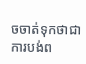ចចាត់ទុកថាជាការបង់ព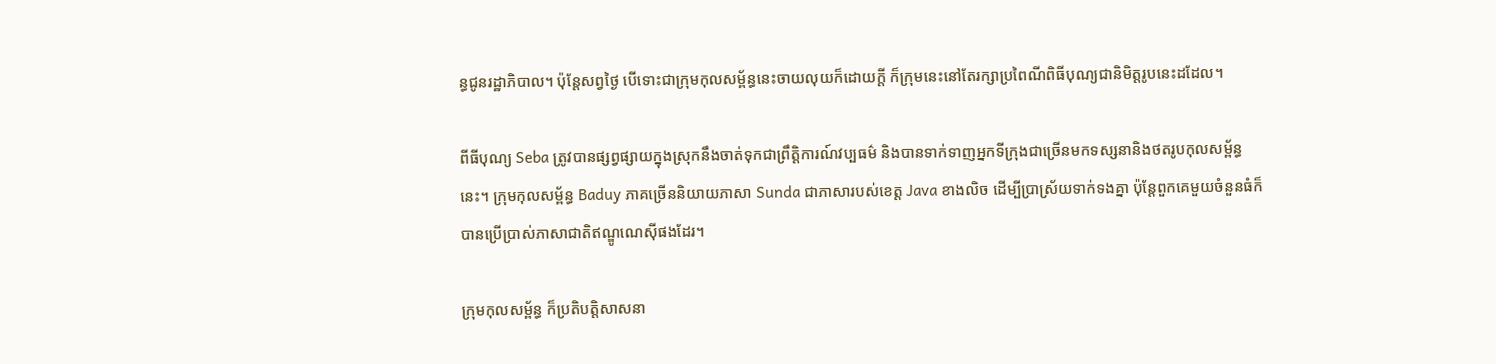ន្ធជូនរដ្ឋាភិបាល។ ប៉ុន្តែសព្វថ្ងៃ បើទោះជាក្រុមកុលសម្ព័ន្ធនេះចាយលុយក៏ដោយក្តី ក៏ក្រុមនេះនៅតែរក្សាប្រពៃណីពិធីបុណ្យជានិមិត្តរូបនេះដដែល។

ពីធីបុណ្យ Seba ត្រូវបានផ្សព្វផ្សាយក្នុងស្រុកនឹងចាត់ទុកជាព្រឹត្តិការណ៍វប្បធម៌ និងបានទាក់ទាញអ្នកទីក្រុងជាច្រើនមកទស្សនានិងថតរូបកុលសម្ព័ន្ធនេះ។ ក្រុមកុលសម្ព័ន្ធ Baduy ភាគច្រើននិយាយភាសា Sunda ជាភាសារបស់ខេត្ត Java ខាងលិច ដើម្បីប្រាស្រ័យទាក់ទងគ្នា ប៉ុន្តែពួកគេមួយចំនួនធំក៏បានប្រើប្រាស់ភាសាជាតិឥណ្ឌូណេស៊ីផងដែរ។

ក្រុមកុលសម្ព័ន្ធ ក៏ប្រតិបត្តិសាសនា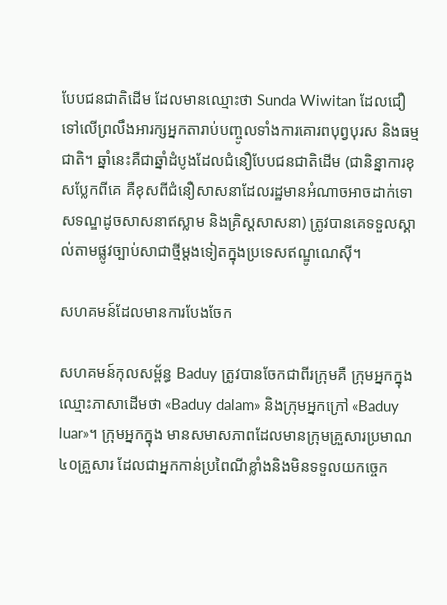បែបជនជាតិដើម ដែលមានឈ្មោះថា Sunda Wiwitan ដែលជឿទៅលើព្រលឹងអារក្សអ្នកតារាប់បញ្ចូលទាំងការគោរពបុព្វបុរស និងធម្មជាតិ។ ឆ្នាំនេះគឺជាឆ្នាំដំបូងដែលជំនឿបែបជនជាតិដើម (ជានិន្នាការខុសប្លែកពីគេ គឺខុសពីជំនឿសាសនាដែលរដ្ឋមានអំណាចអាចដាក់ទោសទណ្ឌដូចសាសនាឥស្លាម និងគ្រិស្តសាសនា) ត្រូវបានគេទទួលស្គាល់តាមផ្លូវច្បាប់សាជាថ្មីម្តងទៀតក្នុងប្រទេសឥណ្ឌូណេស៊ី។

សហគមន៍ដែលមានការបែងចែក

សហគមន៍កុលសម្ព័ន្ធ Baduy ត្រូវបានចែកជាពីរក្រុមគឺ ក្រុមអ្នកក្នុង ឈ្មោះភាសាដើមថា «Baduy dalam» និងក្រុមអ្នកក្រៅ «Baduy luar»។ ក្រុមអ្នកក្នុង មានសមាសភាពដែលមានក្រុមគ្រួសារប្រមាណ៤០គ្រួសារ ដែលជាអ្នកកាន់ប្រពៃណីខ្លាំងនិងមិនទទួលយកច្ចេក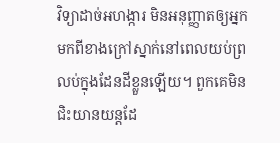វិទ្យាដាច់អហង្ការ មិនអនុញ្ញាតឲ្យអ្នកមកពីខាងក្រៅស្នាក់នៅពេលយប់ព្រលប់ក្នុងដែនដីខ្លួនឡើយ។ ពួកគេមិនជិះយានយន្តដែ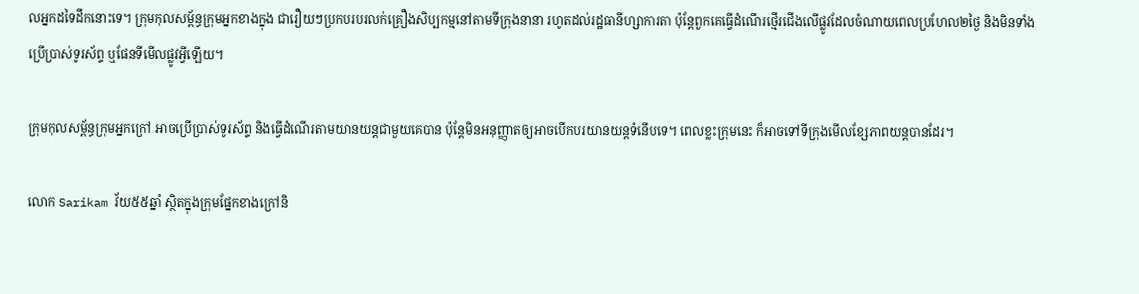លអ្នកដទៃដឹកនោះទេ។ ក្រុមកុលសម្ព័ន្ធក្រុមអ្នកខាងក្នុង ជារឿយៗប្រកបរបរលក់គ្រឿងសិប្បកម្មនៅតាមទីក្រុងនានា រហូតដល់រដ្ឋធានីហ្សាការតា ប៉ុន្តែពួកគេធ្វើដំណើរថ្មើរជើងលើផ្លូវដែលចំណាយពេលប្រហែល២ថ្ងៃ និងមិនទាំងប្រើប្រាស់ទូរស័ព្ទ ឬផែនទីមើលផ្លូវអ្វីឡើយ។

ក្រុមកុលសម្ព័ន្ធក្រុមអ្នកក្រៅ អាចប្រើប្រាស់ទូរស័ព្ទ និងធ្វើដំណើរតាមយានយន្តជាមួយគេបាន ប៉ុន្តែមិនអនុញ្ញាតឲ្យអាចបើកបរយានយន្តទំនើបទេ។ ពេលខ្លះក្រុមនេះ ក៏អាចទៅទីក្រុងមើលខ្សែភាពយន្តបានដែរ។

លោក Sarikam វ័យ៥៥ឆ្នាំ ស្ថិតក្នុងក្រុមផ្នែកខាងក្រៅនិ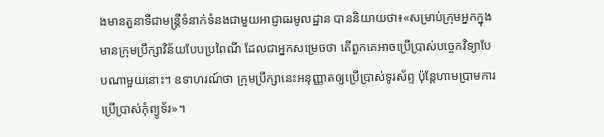ងមានតួនាទីជាមន្រ្តីទំនាក់ទំនងជាមួយអាជ្ញាធរមូលដ្ឋាន បាននិយាយថា៖‍«សម្រាប់ក្រុមអ្នកក្នុង មានក្រុមប្រឹក្សាវិន័យបែបប្រពៃណី ដែលជាអ្នកសម្រេចថា តើពួកគេអាចប្រើប្រាស់បច្ចេកវិទ្យាបែបណាមួយនោះ។ ឧទាហរណ៍ថា ក្រុមប្រឹក្សានេះអនុញ្ញាតឲ្យប្រើប្រាស់ទូរស័ព្ទ ប៉ុន្តែហាមប្រាមការប្រើប្រាស់កុំព្យូទ័រ‍»។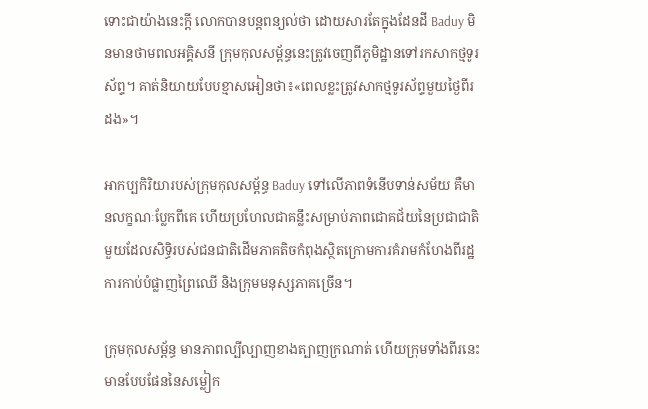ទោះជាយ៉ាងនេះក្តី លោកបានបន្តពន្យល់ថា ដោយសារតែក្នុងដែនដី Baduy មិនមានថាមពលអគ្គិសនី ក្រុមកុលសម្ព័ន្ធនេះត្រូវចេញពីភូមិដ្ឋានទៅរកសាកថ្មទូរស័ព្ទ។ គាត់និយាយបែបខ្មាសអៀនថា៖«ពេលខ្លះត្រូវសាកថ្មទូរស័ព្ទមួយថ្ងៃពីរដង‍»។

អាកប្បកិរិយារបស់ក្រុមកុលសម្ព័ន្ធ Baduy ទៅលើភាពទំនើបទាន់សម័យ គឺមានលក្ខណៈប្លែកពីគេ ហើយប្រហែលជាគន្លឹះសម្រាប់ភាពជោគជ័យនៃប្រជាជាតិមួយដែលសិទ្ធិរបស់ជនជាតិដើមភាគតិចកំពុងស្ថិតក្រោមការគំរាមកំហែងពីរដ្ឋ ការកាប់បំផ្លាញព្រៃឈើ និងក្រុមមនុស្សភាគច្រើន។

ក្រុមកុលសម្ព័ន្ធ មានភាពល្បីល្បាញខាងត្បាញក្រណាត់ ហើយក្រុមទាំងពីរនេះមានបែបផែននៃសម្លៀក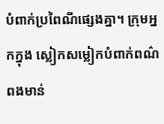បំពាក់ប្រពៃណីផ្សេងគ្នា។ ក្រុមអ្នកក្នុង ស្លៀកសម្លៀកបំពាក់ពណ៌ពងមាន់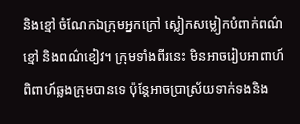និងខ្មៅ ចំណែកឯក្រុមអ្នកក្រៅ ស្លៀកសម្លៀកបំពាក់ពណ៌ខ្មៅ និងពណ៌ខៀវ។ ក្រុមទាំងពីរនេះ មិនអាចរៀបអាពាហ៍ពិពាហ៍ឆ្លងក្រុមបានទេ ប៉ុន្តែអាចប្រាស្រ័យទាក់ទងនិង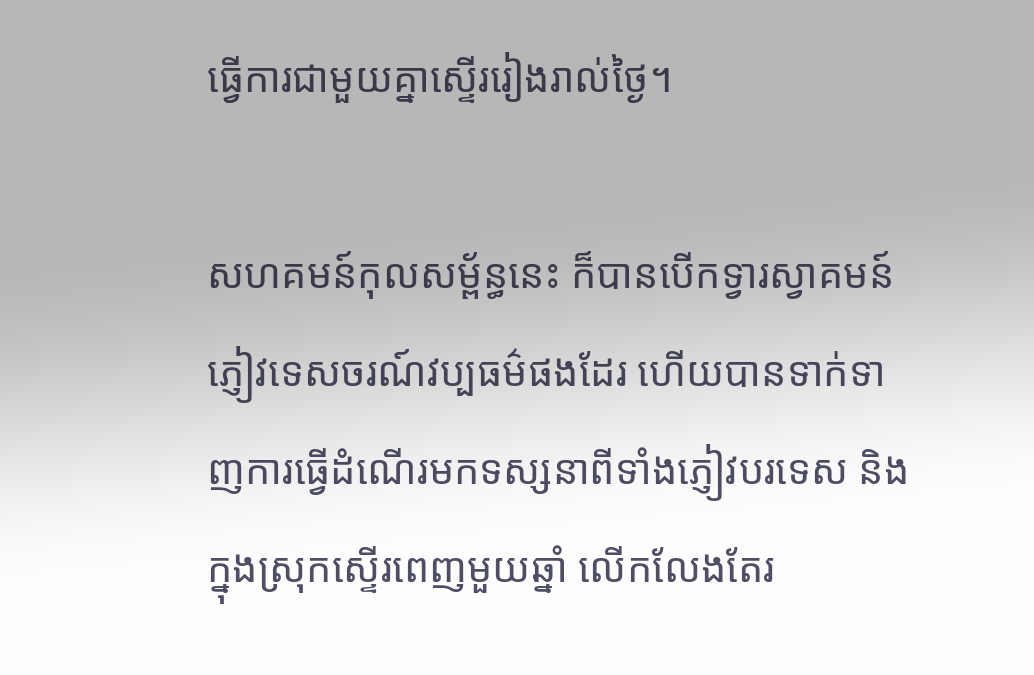ធ្វើការជាមួយគ្នាស្ទើររៀងរាល់ថ្ងៃ។

សហគមន៍កុលសម្ព័ន្ធនេះ ក៏បានបើកទ្វារស្វាគមន៍ភ្ញៀវទេសចរណ៍វប្បធម៌ផងដែរ ហើយបានទាក់ទាញការធ្វើដំណើរមកទស្សនាពីទាំងភ្ញៀវបរទេស និងក្នុងស្រុកស្ទើរពេញមួយឆ្នាំ លើកលែងតែរ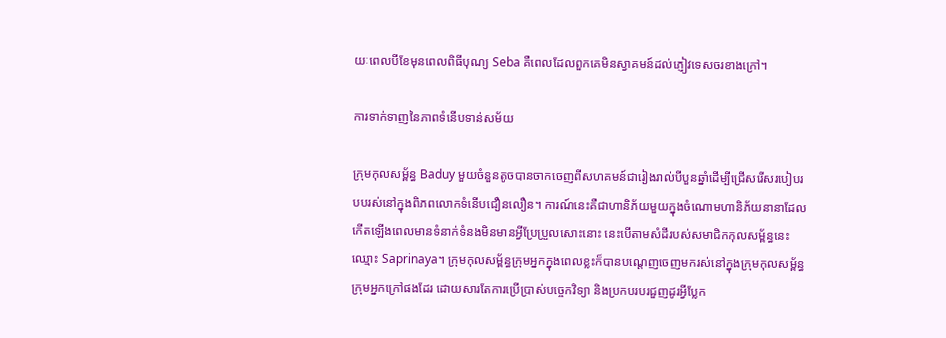យៈពេលបីខែមុនពេលពិធីបុណ្យ Seba គឺពេលដែលពួកគេមិនស្វាគមន៍ដល់ភ្ញៀវទេសចរខាងក្រៅ។

ការទាក់ទាញនៃភាពទំនើបទាន់សម័យ

ក្រុមកុលសម្ព័ន្ធ Baduy មួយចំនួនតូចបានចាកចេញពីសហគមន៍ជារៀងរាល់បីបួនឆ្នាំដើម្បីជ្រើសរើសរបៀបរបបរស់នៅក្នុងពិភពលោកទំនើបជឿនលឿន។ ការណ៍នេះគឺជាហានិភ័យមួយក្នុងចំណោមហានិភ័យនានាដែលកើតឡើងពេលមានទំនាក់ទំនងមិនមានអ្វីប្រែប្រួលសោះនោះ នេះបើតាមសំដីរបស់សមាជិកកុលសម្ព័ន្ធនេះ ឈ្មោះ Saprinaya។ ក្រុមកុលសម្ព័ន្ធក្រុមអ្នកក្នុងពេលខ្លះក៏បានបណ្តេញចេញមករស់នៅក្នុងក្រុមកុលសម្ព័ន្ធក្រុមអ្នកក្រៅផងដែរ ដោយសារតែការប្រើប្រាស់បច្ចេកវិទ្យា និងប្រកបរបរជួញដូរអ្វីប្លែក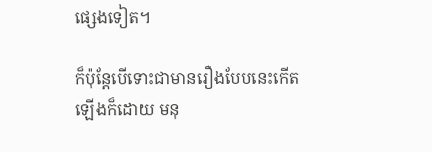ផ្សេងទៀត។

ក៏ប៉ុន្តែបើទោះជាមានរឿងបែបនេះកើតឡើងក៏ដោយ មនុ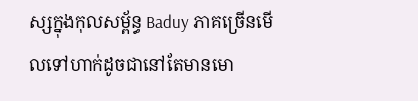ស្សក្នុងកុលសម្ព័ន្ធ Baduy ភាគច្រើនមើលទៅហាក់ដូចជានៅតែមានមោ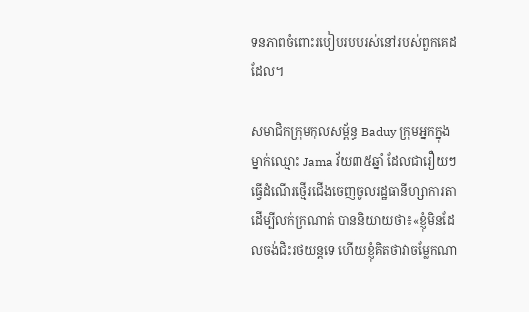ទនភាពចំពោះរបៀបរបបរស់នៅរបស់ពួកគេដដែល។

សមាជិកក្រុមកុលសម្ព័ន្ធ Baduy ក្រុមអ្នកក្នុងម្នាក់ឈ្មោះ Jama វ័យ៣៥ឆ្នាំ ដែលជារឿយៗធ្វើដំណើរថ្មើរជើងចេញចូលរដ្ឋធានីហ្សាការតាដើម្បីលក់ក្រណាត់ បាននិយាយថា៖‍«ខ្ញុំមិនដែលចង់ជិះរថយន្តទេ ហើយខ្ញុំគិតថាវាចម្លែកណា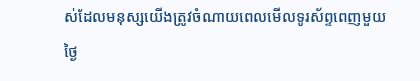ស់ដែលមនុស្សយើងត្រូវចំណាយពេលមើលទូរស័ព្ទពេញមួយថ្ងៃ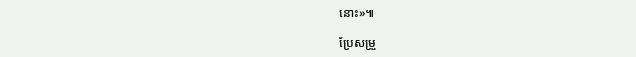នោះ‍»៕

ប្រែសម្រួ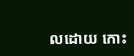លដោយ កោះ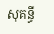សុគន្ធី